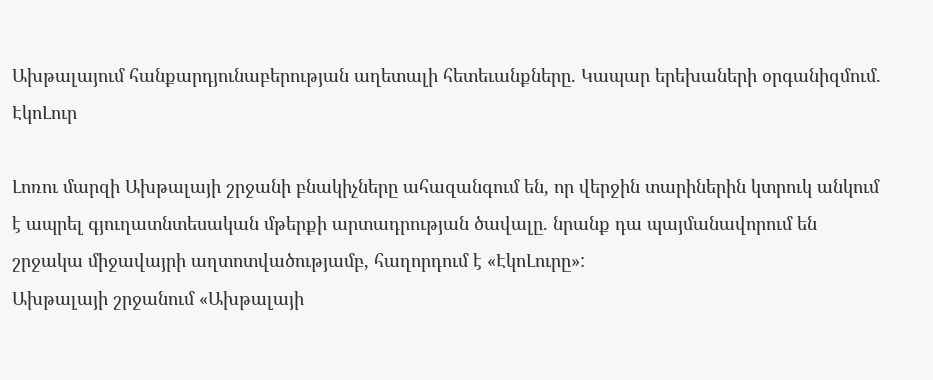Ախթալայում հանքարդյունաբերության աղետալի հետեւանքները. Կապար երեխաների օրգանիզմում. ԷկոԼուր

Լոռու մարզի Ախթալայի շրջանի բնակիչները ահազանգում են, որ վերջին տարիներին կտրուկ անկում է ապրել գյուղատնտեսական մթերքի արտադրության ծավալը. նրանք դա պայմանավորում են շրջակա միջավայրի աղտոտվածությամբ, հաղորդում է «ԷկոԼուրը»:
Ախթալայի շրջանում «Ախթալայի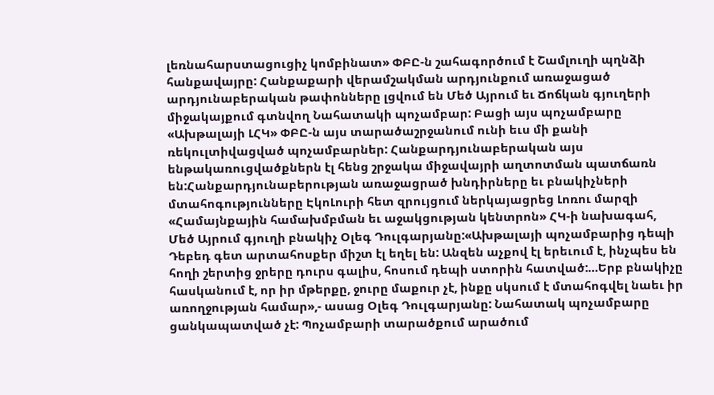լեռնահարստացուցիչ կոմբինատ» ՓԲԸ-ն շահագործում է Շամլուղի պղնձի հանքավայրը: Հանքաքարի վերամշակման արդյունքում առաջացած արդյունաբերական թափոնները լցվում են Մեծ Այրում եւ Ճոճկան գյուղերի միջակայքում գտնվող Նահատակի պոչամբար: Բացի այս պոչամբարը «Ախթալայի ԼՀԿ» ՓԲԸ-ն այս տարածաշրջանում ունի եւս մի քանի ռեկուլտիվացված պոչամբարներ: Հանքարդյունաբերական այս ենթակառուցվածքներն էլ հենց շրջակա միջավայրի աղտոտման պատճառն են:Հանքարդյունաբերության առաջացրած խնդիրները եւ բնակիչների մտահոգությունները ԷկոԼուրի հետ զրույցում ներկայացրեց Լոռու մարզի «Համայնքային համախմբման եւ աջակցության կենտրոն» ՀԿ-ի նախագահ, Մեծ Այրում գյուղի բնակիչ Օլեգ Դուլգարյանը:«Ախթալայի պոչամբարից դեպի Դեբեդ գետ արտահոսքեր միշտ էլ եղել են: Անզեն աչքով էլ երեւում է, ինչպես են հողի շերտից ջրերը դուրս գալիս, հոսում դեպի ստորին հատված:…Երբ բնակիչը հասկանում է, որ իր մթերքը, ջուրը մաքուր չէ, ինքը սկսում է մտահոգվել նաեւ իր առողջության համար»,- ասաց Օլեգ Դուլգարյանը: Նահատակ պոչամբարը ցանկապատված չէ: Պոչամբարի տարածքում արածում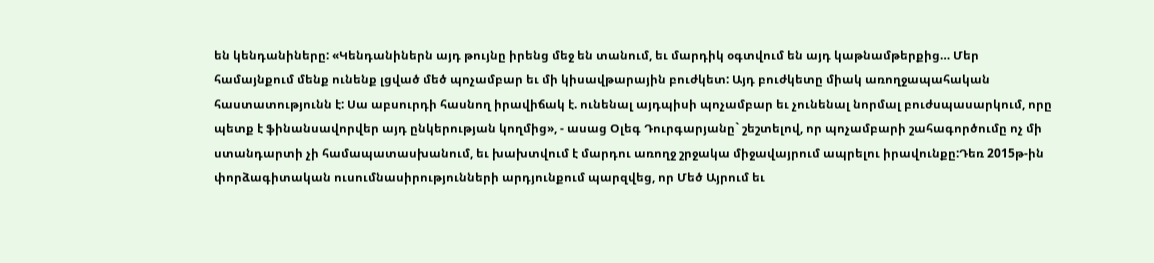են կենդանիները: «Կենդանիներն այդ թույնը իրենց մեջ են տանում, եւ մարդիկ օգտվում են այդ կաթնամթերքից… Մեր համայնքում մենք ունենք լցված մեծ պոչամբար եւ մի կիսավթարային բուժկետ: Այդ բուժկետը միակ առողջապահական հաստատությունն է: Սա աբսուրդի հասնող իրավիճակ է. ունենալ այդպիսի պոչամբար եւ չունենալ նորմալ բուժսպասարկում, որը պետք է ֆինանսավորվեր այդ ընկերության կողմից», - ասաց Օլեգ Դուրգարյանը` շեշտելով, որ պոչամբարի շահագործումը ոչ մի ստանդարտի չի համապատասխանում, եւ խախտվում է մարդու առողջ շրջակա միջավայրում ապրելու իրավունքը:Դեռ 2015թ-ին փորձագիտական ուսումնասիրությունների արդյունքում պարզվեց, որ Մեծ Այրում եւ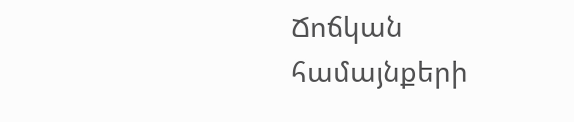Ճոճկան համայնքերի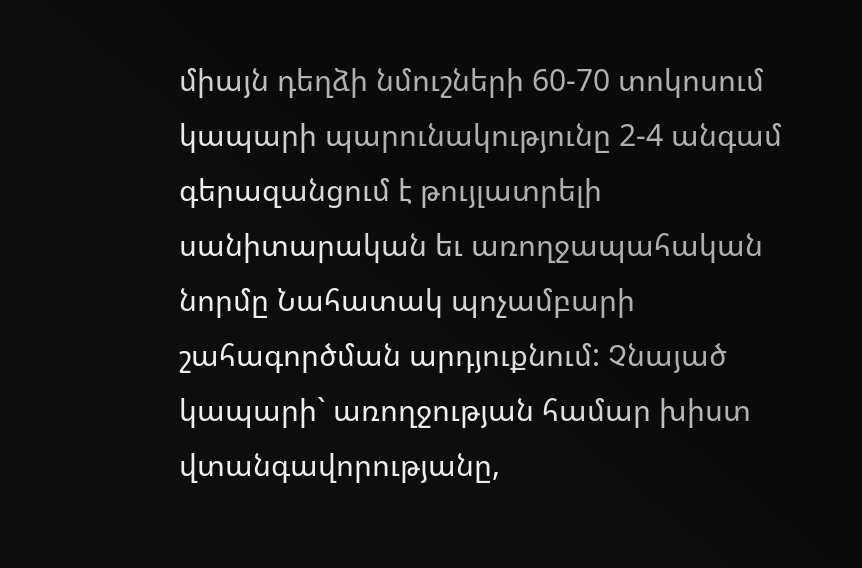միայն դեղձի նմուշների 60-70 տոկոսում կապարի պարունակությունը 2-4 անգամ գերազանցում է թույլատրելի սանիտարական եւ առողջապահական նորմը Նահատակ պոչամբարի շահագործման արդյուքնում: Չնայած կապարի` առողջության համար խիստ վտանգավորությանը,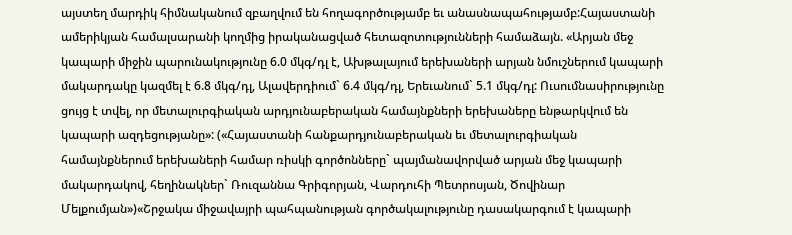այստեղ մարդիկ հիմնականում զբաղվում են հողագործությամբ եւ անասնապահությամբ:Հայաստանի ամերիկյան համալսարանի կողմից իրականացված հետազոտությունների համաձայն. «Արյան մեջ կապարի միջին պարունակությունը 6.0 մկգ/դլ է, Ախթալայում երեխաների արյան նմուշներում կապարի մակարդակը կազմել է 6.8 մկգ/դլ, Ալավերդիում` 6.4 մկգ/դլ, Երեւանում` 5.1 մկգ/դլ: Ուսումնասիրությունը ցույց է տվել, որ մետալուրգիական արդյունաբերական համայնքների երեխաները ենթարկվում են կապարի ազդեցությանը»: («Հայաստանի հանքարդյունաբերական եւ մետալուրգիական համայնքներում երեխաների համար ռիսկի գործոնները` պայմանավորված արյան մեջ կապարի մակարդակով, հեղինակներ` Ռուզաննա Գրիգորյան, Վարդուհի Պետրոսյան, Ծովինար Մելքումյան»)«Շրջակա միջավայրի պահպանության գործակալությունը դասակարգում է կապարի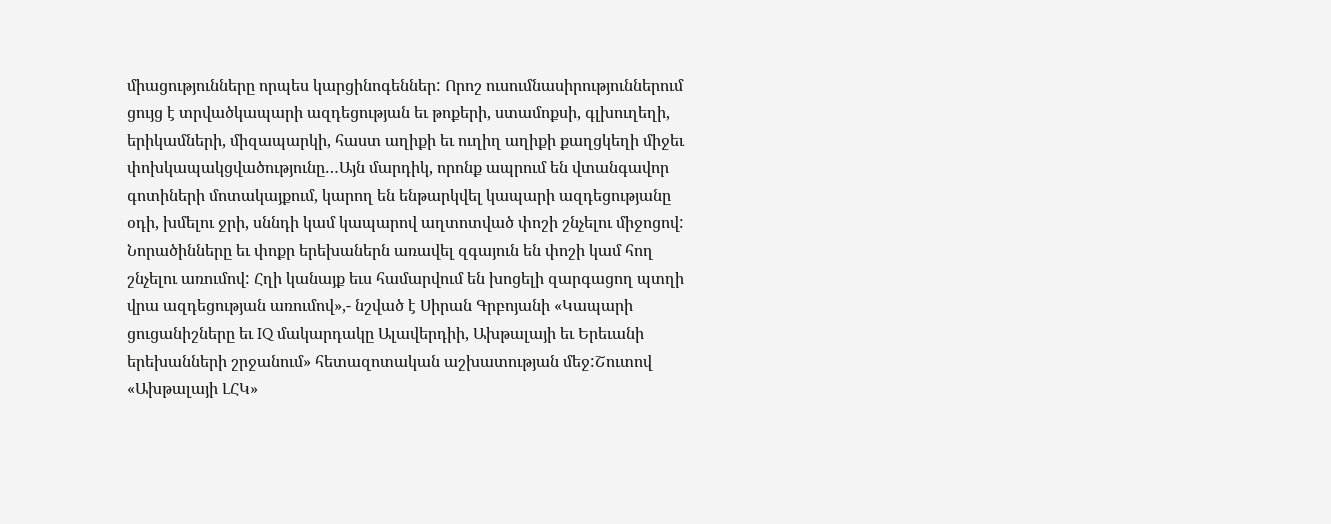միացությունները որպես կարցինոգեններ: Որոշ ուսումնասիրություններում ցույց է տրվածկապարի ազդեցության եւ թոքերի, ստամոքսի, գլխուղեղի, երիկամների, միզապարկի, հաստ աղիքի եւ ուղիղ աղիքի քաղցկեղի միջեւ փոխկապակցվածությունը…Այն մարդիկ, որոնք ապրում են վտանգավոր գոտիների մոտակայքում, կարող են ենթարկվել կապարի ազդեցությանը օդի, խմելու ջրի, սննդի կամ կապարով աղտոտված փոշի շնչելու միջոցով: Նորածինները եւ փոքր երեխաներն առավել զգայուն են փոշի կամ հող շնչելու առումով: Հղի կանայք եւս համարվում են խոցելի զարգացող պտղի վրա ազդեցության առումով»,- նշված է Սիրան Գրբոյանի «Կապարի ցուցանիշները եւ IQ մակարդակը Ալավերդիի, Ախթալայի եւ Երեւանի երեխանների շրջանում» հետազոտական աշխատության մեջ:Շուտով «Ախթալայի ԼՀԿ»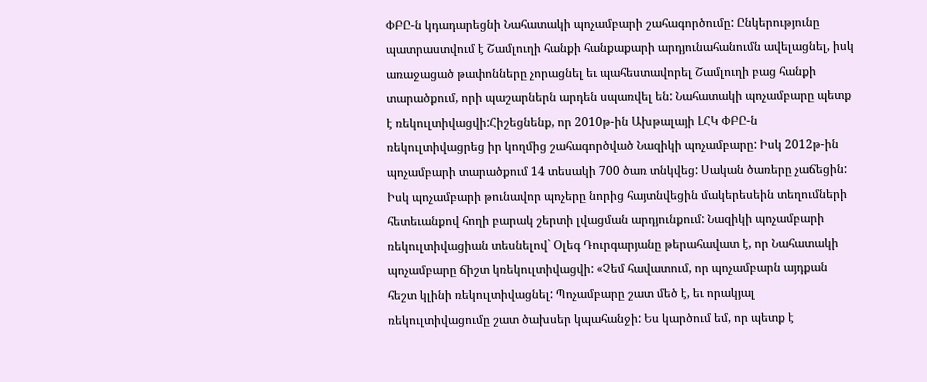ՓԲԸ-ն կդադարեցնի Նահատակի պոչամբարի շահագործումը: Ընկերությունը պատրաստվում է Շամլուղի հանքի հանքաքարի արդյունահանումն ավելացնել, իսկ առաջացած թափոնները չորացնել եւ պահեստավորել Շամլուղի բաց հանքի տարածքում, որի պաշարներն արդեն սպառվել են: Նահատակի պոչամբարը պետք է ռեկուլտիվացվի:Հիշեցնենք, որ 2010թ-ին Ախթալայի ԼՀԿ ՓԲԸ-ն ռեկուլտիվացրեց իր կողմից շահագործված Նազիկի պոչամբարը: Իսկ 2012թ-ին պոչամբարի տարածքում 14 տեսակի 700 ծառ տնկվեց: Սական ծառերը չաճեցին: Իսկ պոչամբարի թունավոր պոչերը նորից հայտնվեցին մակերեսեին տեղումների հետեւանքով հողի բարակ շերտի լվացման արդյունքում: Նազիկի պոչամբարի ռեկուլտիվացիան տեսնելով` Օլեգ Դուրգարյանը թերահավատ է, որ Նահատակի պոչամբարը ճիշտ կռեկուլտիվացվի: «Չեմ հավատում, որ պոչամբարն այդքան հեշտ կլինի ռեկուլտիվացնել: Պոչամբարը շատ մեծ է, եւ որակյալ ռեկուլտիվացումը շատ ծախսեր կպահանջի: Ես կարծում եմ, որ պետք է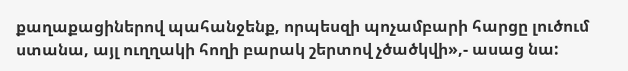քաղաքացիներով պահանջենք, որպեսզի պոչամբարի հարցը լուծում ստանա, այլ ուղղակի հողի բարակ շերտով չծածկվի»,- ասաց նա: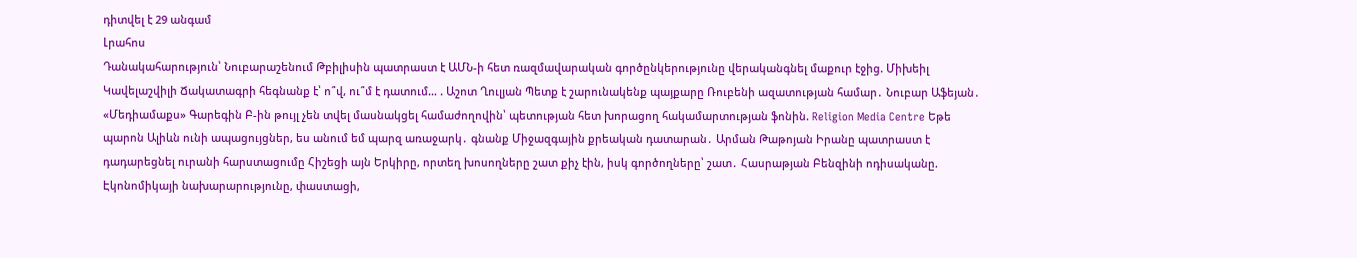դիտվել է 29 անգամ
Լրահոս
Դանակահարություն՝ Նուբարաշենում Թբիլիսին պատրաստ է ԱՄՆ-ի հետ ռազմավարական գործընկերությունը վերականգնել մաքուր էջից. Միխեիլ Կավելաշվիլի Ճակատագրի հեգնանք է՝ ո՞վ, ու՞մ է դատում… . Աշոտ Ղուլյան Պետք է շարունակենք պայքարը Ռուբենի ազատության համար․ Նուբար Աֆեյան․ «Մեդիամաքս» Գարեգին Բ-ին թույլ չեն տվել մասնակցել համաժողովին՝ պետության հետ խորացող հակամարտության ֆոնին. Religion Media Centre Եթե պարոն Ալիևն ունի ապացույցներ, ես անում եմ պարզ առաջարկ․ գնանք Միջազգային քրեական դատարան․ Արման Թաթոյան Իրանը պատրաստ է դադարեցնել ուրանի հարստացումը Հիշեցի այն Երկիրը, որտեղ խոսողները շատ քիչ էին, իսկ գործողները՝ շատ․ Հասրաթյան Բենզինի ոդիսականը. Էկոնոմիկայի նախարարությունը, փաստացի,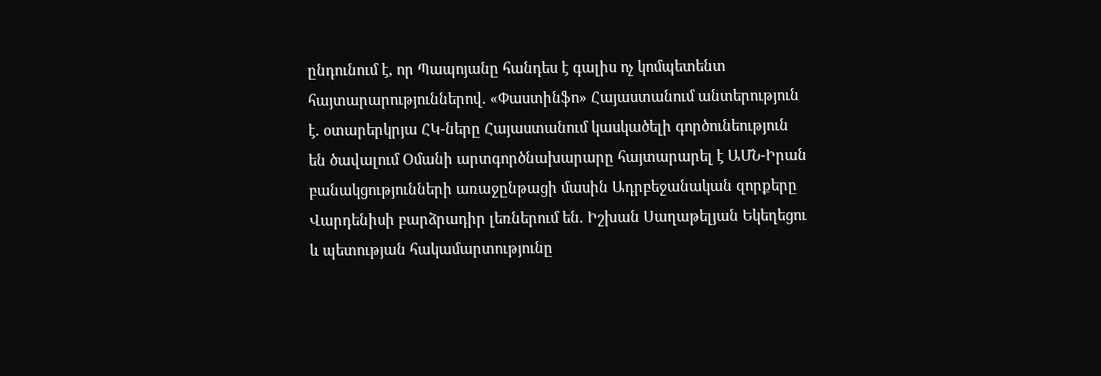ընդունում է, որ Պապոյանը հանդես է գալիս ոչ կոմպետենտ հայտարարություններով. «Փաստինֆո» Հայաստանում անտերություն է. օտարերկրյա ՀԿ-ները Հայաստանում կասկածելի գործունեություն են ծավալում Օմանի արտգործնախարարը հայտարարել է ԱՄՆ-Իրան բանակցությունների առաջընթացի մասին Ադրբեջանական զորքերը Վարդենիսի բարձրադիր լեռներում են. Իշխան Սաղաթելյան Եկեղեցու և պետության հակամարտությունը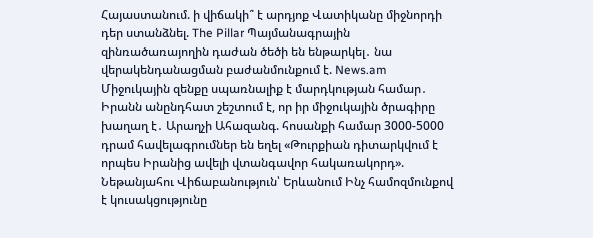Հայաստանում. ի վիճակի՞ է արդյոք Վատիկանը միջնորդի դեր ստանձնել. The Pillar Պայմանագրային զինռածառայողին դաժան ծեծի են ենթարկել․ նա վերակենդանացման բաժանմունքում է. News.am Միջուկային զենքը սպառնալիք է մարդկության համար․ Իրանն անընդհատ շեշտում է, որ իր միջուկային ծրագիրը խաղաղ է․ Արաղչի Ահազանգ. հոսանքի համար 3000-5000 դրամ հավելագրումներ են եղել «Թուրքիան դիտարկվում է որպես Իրանից ավելի վտանգավոր հակառակորդ». Նեթանյահու Վիճաբանություն՝ Երևանում Ինչ համոզմունքով է կուսակցությունը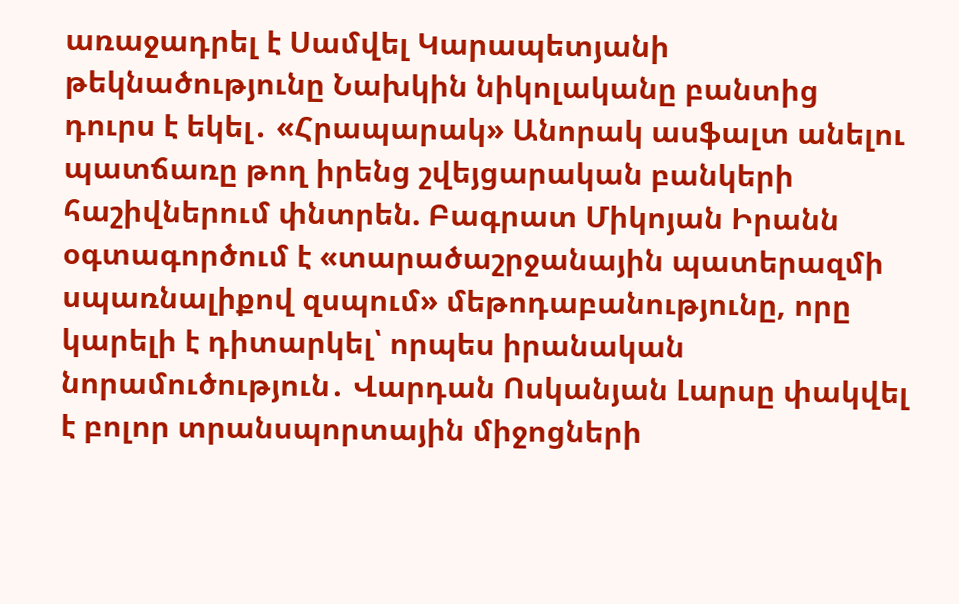առաջադրել է Սամվել Կարապետյանի թեկնածությունը Նախկին նիկոլականը բանտից դուրս է եկել․ «Հրապարակ» Անորակ ասֆալտ անելու պատճառը թող իրենց շվեյցարական բանկերի հաշիվներում փնտրեն. Բագրատ Միկոյան Իրանն օգտագործում է «տարածաշրջանային պատերազմի սպառնալիքով զսպում» մեթոդաբանությունը, որը կարելի է դիտարկել՝ որպես իրանական նորամուծություն․ Վարդան Ոսկանյան Լարսը փակվել է բոլոր տրանսպորտային միջոցների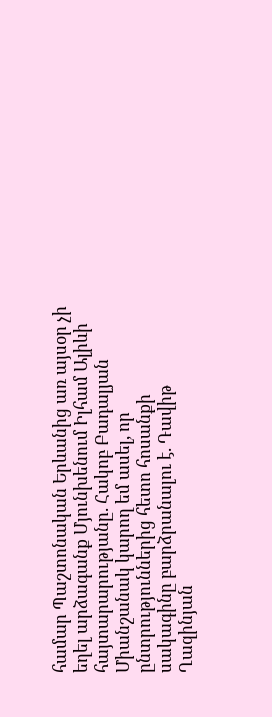համար Պաշտոնական Երևանից առ այսօր չի եղել արձագանք Մյունխենում Իլհամ Ալիևի հայտարարությանը. Հակոբ Բադալյան Միանշանակ կարող եմ ասել, որ ընտրություններից հետո հոսանքի սակագինը բարձրանալու է. Դավիթ Ղազինյան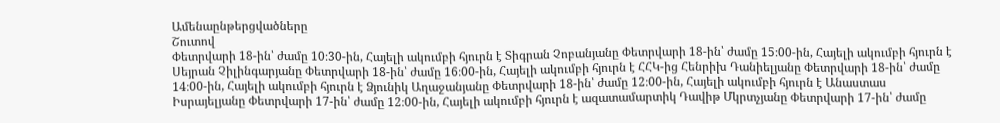Ամենաընթերցվածները
Շուտով
Փետրվարի 18-ին՝ ժամը 10։30-ին, Հայելի ակումբի հյուրն է Տիգրան Չոբանյանը Փետրվարի 18-ին՝ ժամը 15։00-ին, Հայելի ակումբի հյուրն է Սեյրան Չիլինգարյանը Փետրվարի 18-ին՝ ժամը 16։00-ին, Հայելի ակումբի հյուրն է ՀՀԿ-ից Հենրիխ Դանիելյանը Փետրվարի 18-ին՝ ժամը 14։00-ին, Հայելի ակումբի հյուրն է Ձյունիկ Աղաջանյանը Փետրվարի 18-ին՝ ժամը 12։00-ին, Հայելի ակումբի հյուրն է Անաստաս Իսրայելյանը Փետրվարի 17-ին՝ ժամը 12։00-ին, Հայելի ակումբի հյուրն է ազատամարտիկ Դավիթ Մկրտչյանը Փետրվարի 17-ին՝ ժամը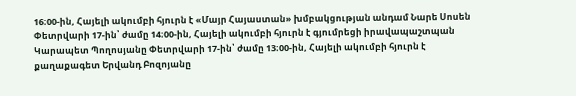16։00-ին, Հայելի ակումբի հյուրն է «Մայր Հայաստան» խմբակցության անդամ Նարե Սոսեն Փետրվարի 17-ին՝ ժամը 14։00-ին, Հայելի ակումբի հյուրն է գյումրեցի իրավապաշտպան Կարապետ Պողոսյանը Փետրվարի 17-ին՝ ժամը 13։00-ին, Հայելի ակումբի հյուրն է քաղաքագետ Երվանդ Բոզոյանը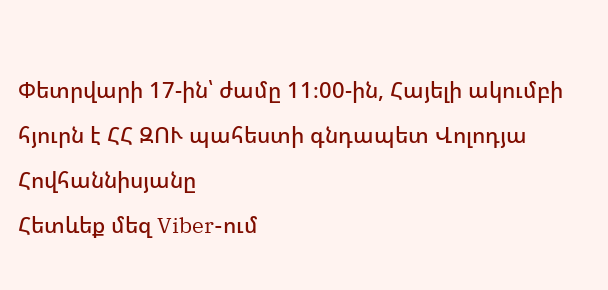Փետրվարի 17-ին՝ ժամը 11։00-ին, Հայելի ակումբի հյուրն է ՀՀ ԶՈՒ պահեստի գնդապետ Վոլոդյա Հովհաննիսյանը
Հետևեք մեզ Viber-ում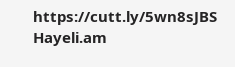https://cutt.ly/5wn8sJBS
Hayeli.am